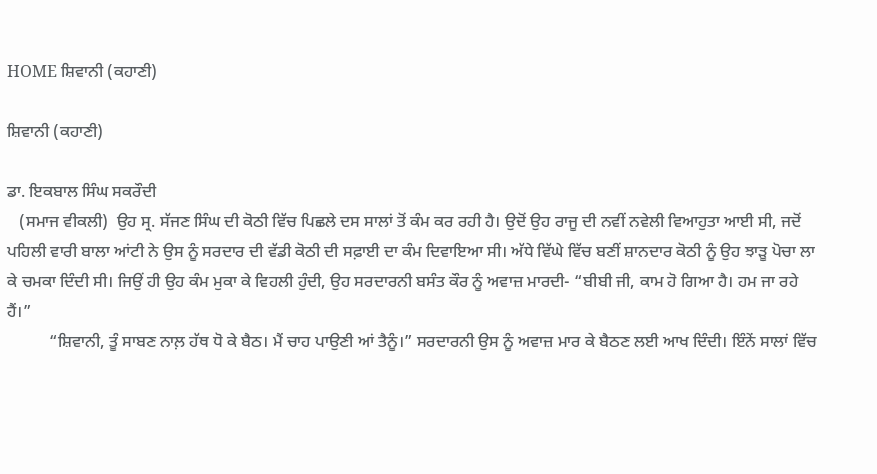HOME ਸ਼ਿਵਾਨੀ (ਕਹਾਣੀ)

ਸ਼ਿਵਾਨੀ (ਕਹਾਣੀ)

ਡਾ. ਇਕਬਾਲ ਸਿੰਘ ਸਕਰੌਦੀ
   (ਸਮਾਜ ਵੀਕਲੀ)  ਉਹ ਸ੍ਰ. ਸੱਜਣ ਸਿੰਘ ਦੀ ਕੋਠੀ ਵਿੱਚ ਪਿਛਲੇ ਦਸ ਸਾਲਾਂ ਤੋਂ ਕੰਮ ਕਰ ਰਹੀ ਹੈ। ਉਦੋਂ ਉਹ ਰਾਜੂ ਦੀ ਨਵੀਂ ਨਵੇਲੀ ਵਿਆਹੁਤਾ ਆਈ ਸੀ, ਜਦੋਂ ਪਹਿਲੀ ਵਾਰੀ ਬਾਲਾ ਆਂਟੀ ਨੇ ਉਸ ਨੂੰ ਸਰਦਾਰ ਦੀ ਵੱਡੀ ਕੋਠੀ ਦੀ ਸਫ਼ਾਈ ਦਾ ਕੰਮ ਦਿਵਾਇਆ ਸੀ। ਅੱਧੇ ਵਿੱਘੇ ਵਿੱਚ ਬਣੀਂ ਸ਼ਾਨਦਾਰ ਕੋਠੀ ਨੂੰ ਉਹ ਝਾੜੂ ਪੋਚਾ ਲਾ ਕੇ ਚਮਕਾ ਦਿੰਦੀ ਸੀ। ਜਿਉਂ ਹੀ ਉਹ ਕੰਮ ਮੁਕਾ ਕੇ ਵਿਹਲੀ ਹੁੰਦੀ, ਉਹ ਸਰਦਾਰਨੀ ਬਸੰਤ ਕੌਰ ਨੂੰ ਅਵਾਜ਼ ਮਾਰਦੀ- “ਬੀਬੀ ਜੀ, ਕਾਮ ਹੋ ਗਿਆ ਹੈ। ਹਮ ਜਾ ਰਹੇ ਹੈਂ।”
          “ਸ਼ਿਵਾਨੀ, ਤੂੰ ਸਾਬਣ ਨਾਲ਼ ਹੱਥ ਧੋ ਕੇ ਬੈਠ। ਮੈਂ ਚਾਹ ਪਾਉਣੀ ਆਂ ਤੈਨੂੰ।” ਸਰਦਾਰਨੀ ਉਸ ਨੂੰ ਅਵਾਜ਼ ਮਾਰ ਕੇ ਬੈਠਣ ਲਈ ਆਖ ਦਿੰਦੀ। ਇੰਨੇਂ ਸਾਲਾਂ ਵਿੱਚ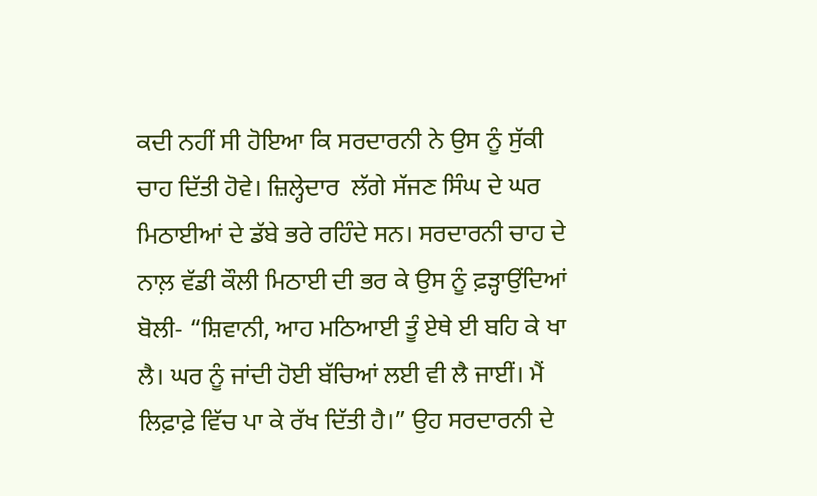ਕਦੀ ਨਹੀਂ ਸੀ ਹੋਇਆ ਕਿ ਸਰਦਾਰਨੀ ਨੇ ਉਸ ਨੂੰ ਸੁੱਕੀ ਚਾਹ ਦਿੱਤੀ ਹੋਵੇ। ਜ਼ਿਲ੍ਹੇਦਾਰ  ਲੱਗੇ ਸੱਜਣ ਸਿੰਘ ਦੇ ਘਰ ਮਿਠਾਈਆਂ ਦੇ ਡੱਬੇ ਭਰੇ ਰਹਿੰਦੇ ਸਨ। ਸਰਦਾਰਨੀ ਚਾਹ ਦੇ ਨਾਲ਼ ਵੱਡੀ ਕੌਲੀ ਮਿਠਾਈ ਦੀ ਭਰ ਕੇ ਉਸ ਨੂੰ ਫ਼ੜ੍ਹਾਉਂਦਿਆਂ ਬੋਲੀ- “ਸ਼ਿਵਾਨੀ, ਆਹ ਮਠਿਆਈ ਤੂੰ ਏਥੇ ਈ ਬਹਿ ਕੇ ਖਾ ਲੈ। ਘਰ ਨੂੰ ਜਾਂਦੀ ਹੋਈ ਬੱਚਿਆਂ ਲਈ ਵੀ ਲੈ ਜਾਈਂ। ਮੈਂ ਲਿਫ਼ਾਫ਼ੇ ਵਿੱਚ ਪਾ ਕੇ ਰੱਖ ਦਿੱਤੀ ਹੈ।” ਉਹ ਸਰਦਾਰਨੀ ਦੇ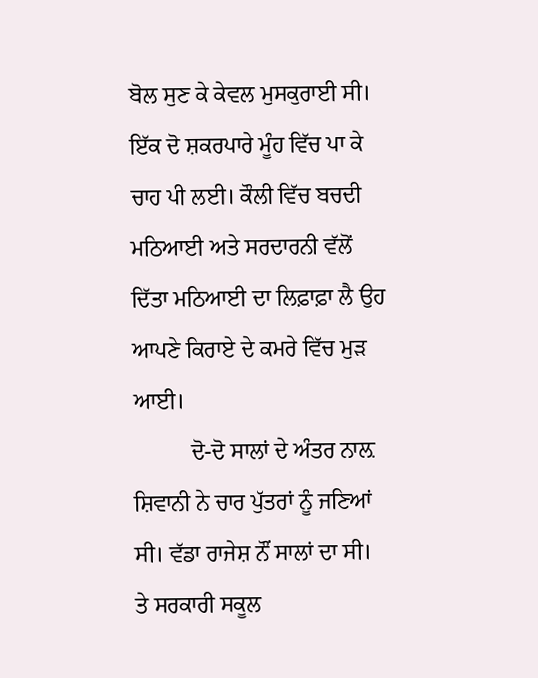ਬੋਲ ਸੁਣ ਕੇ ਕੇਵਲ ਮੁਸਕੁਰਾਈ ਸੀ। ਇੱਕ ਦੋ ਸ਼ਕਰਪਾਰੇ ਮੂੰਹ ਵਿੱਚ ਪਾ ਕੇ ਚਾਹ ਪੀ ਲਈ। ਕੌਲੀ ਵਿੱਚ ਬਚਦੀ ਮਠਿਆਈ ਅਤੇ ਸਰਦਾਰਨੀ ਵੱਲੋਂ ਦਿੱਤਾ ਮਠਿਆਈ ਦਾ ਲਿਫ਼ਾਫ਼ਾ ਲੈ ਉਹ ਆਪਣੇ ਕਿਰਾਏ ਦੇ ਕਮਰੇ ਵਿੱਚ ਮੁੜ ਆਈ।
          ਦੋ-ਦੋ ਸਾਲਾਂ ਦੇ ਅੰਤਰ ਨਾਲ਼ ਸ਼ਿਵਾਨੀ ਨੇ ਚਾਰ ਪੁੱਤਰਾਂ ਨੂੰ ਜਣਿਆਂ ਸੀ। ਵੱਡਾ ਰਾਜੇਸ਼ ਨੌਂ ਸਾਲਾਂ ਦਾ ਸੀ। ਤੇ ਸਰਕਾਰੀ ਸਕੂਲ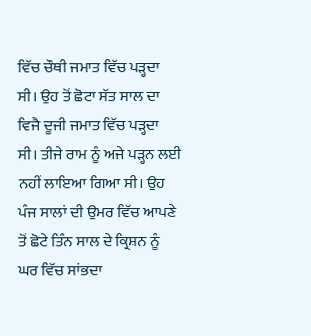ਵਿੱਚ ਚੌਥੀ ਜਮਾਤ ਵਿੱਚ ਪੜ੍ਹਦਾ ਸੀ। ਉਹ ਤੋਂ ਛੋਟਾ ਸੱਤ ਸਾਲ ਦਾ ਵਿਜੈ ਦੂਜੀ ਜਮਾਤ ਵਿੱਚ ਪੜ੍ਹਦਾ ਸੀ। ਤੀਜੇ ਰਾਮ ਨੂੰ ਅਜੇ ਪੜ੍ਹਨ ਲਈ ਨਹੀਂ ਲਾਇਆ ਗਿਆ ਸੀ। ਉਹ ਪੰਜ ਸਾਲਾਂ ਦੀ ਉਮਰ ਵਿੱਚ ਆਪਣੇ ਤੋਂ ਛੋਟੇ ਤਿੰਨ ਸਾਲ ਦੇ ਕ੍ਰਿਸ਼ਨ ਨੂੰ ਘਰ ਵਿੱਚ ਸਾਂਭਦਾ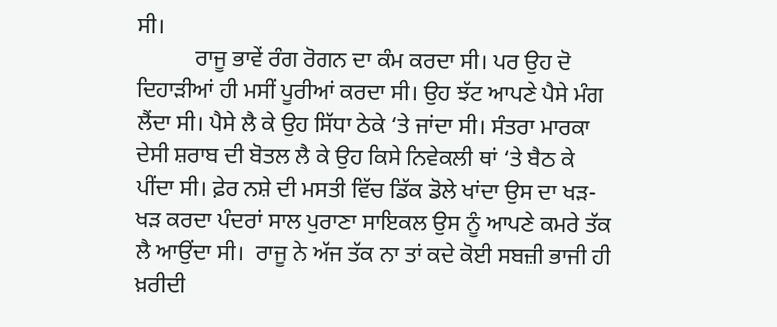ਸੀ।
          ਰਾਜੂ ਭਾਵੇਂ ਰੰਗ ਰੋਗਨ ਦਾ ਕੰਮ ਕਰਦਾ ਸੀ। ਪਰ ਉਹ ਦੋ ਦਿਹਾੜੀਆਂ ਹੀ ਮਸੀਂ ਪੂਰੀਆਂ ਕਰਦਾ ਸੀ। ਉਹ ਝੱਟ ਆਪਣੇ ਪੈਸੇ ਮੰਗ ਲੈਂਦਾ ਸੀ। ਪੈਸੇ ਲੈ ਕੇ ਉਹ ਸਿੱਧਾ ਠੇਕੇ ‘ਤੇ ਜਾਂਦਾ ਸੀ। ਸੰਤਰਾ ਮਾਰਕਾ ਦੇਸੀ ਸ਼ਰਾਬ ਦੀ ਬੋਤਲ ਲੈ ਕੇ ਉਹ ਕਿਸੇ ਨਿਵੇਕਲੀ ਥਾਂ ‘ਤੇ ਬੈਠ ਕੇ ਪੀਂਦਾ ਸੀ। ਫ਼ੇਰ ਨਸ਼ੇ ਦੀ ਮਸਤੀ ਵਿੱਚ ਡਿੱਕ ਡੋਲੇ ਖਾਂਦਾ ਉਸ ਦਾ ਖੜ-ਖੜ ਕਰਦਾ ਪੰਦਰਾਂ ਸਾਲ ਪੁਰਾਣਾ ਸਾਇਕਲ ਉਸ ਨੂੰ ਆਪਣੇ ਕਮਰੇ ਤੱਕ ਲੈ ਆਉਂਦਾ ਸੀ।  ਰਾਜੂ ਨੇ ਅੱਜ ਤੱਕ ਨਾ ਤਾਂ ਕਦੇ ਕੋਈ ਸਬਜ਼ੀ ਭਾਜੀ ਹੀ ਖ਼ਰੀਦੀ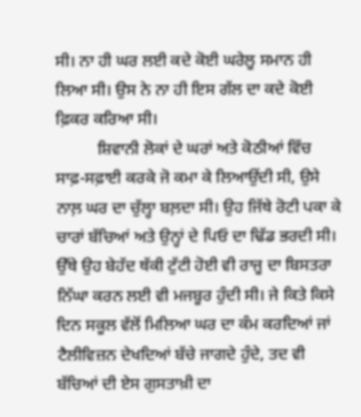ਸੀ। ਨਾ ਹੀ ਘਰ ਲਈ ਕਦੇ ਕੋਈ ਘਰੇਲੂ ਸਮਾਨ ਹੀ ਲਿਆ ਸੀ। ਉਸ ਨੇ ਨਾ ਹੀ ਇਸ ਗੱਲ ਦਾ ਕਦੇ ਕੋਈ ਫ਼ਿਕਰ ਕਰਿਆ ਸੀ।
          ਸ਼ਿਵਾਨੀ ਲੋਕਾਂ ਦੇ ਘਰਾਂ ਅਤੇ ਕੋਠੀਆਂ ਵਿੱਚ ਸਾਫ਼-ਸਫ਼ਾਈ ਕਰਕੇ ਜੋ ਕਮਾ ਕੇ ਲਿਆਉਂਦੀ ਸੀ, ਉਸੇ ਨਾਲ਼ ਘਰ ਦਾ ਚੁੱਲ੍ਹਾ ਬਲ਼ਦਾ ਸੀ। ਉਹ ਜਿੱਥੇ ਰੋਟੀ ਪਕਾ ਕੇ ਚਾਰਾਂ ਬੱਚਿਆਂ ਅਤੇ ਉਨ੍ਹਾਂ ਦੇ ਪਿਓ ਦਾ ਢਿੱਡ ਭਰਦੀ ਸੀ। ਉੱਥੇ ਉਹ ਬੇਹੱਦ ਥੱਕੀ ਟੁੱਟੀ ਹੋਈ ਵੀ ਰਾਜੂ ਦਾ ਬਿਸਤਰਾ ਨਿੱਘਾ ਕਰਨ ਲਈ ਵੀ ਮਜਬੂਰ ਹੁੰਦੀ ਸੀ। ਜੇ ਕਿਤੇ ਕਿਸੇ ਦਿਨ ਸਕੂਲ ਵੱਲੋਂ ਮਿਲਿਆ ਘਰ ਦਾ ਕੰਮ ਕਰਦਿਆਂ ਜਾਂ ਟੈਲੀਵਿਜ਼ਨ ਦੇਖਦਿਆਂ ਬੱਚੇ ਜਾਗਦੇ ਹੁੰਦੇ, ਤਦ ਵੀ ਬੱਚਿਆਂ ਦੀ ਏਸ ਗੁਸਤਾਖ਼ੀ ਦਾ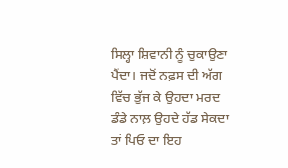ਸਿਲ੍ਹਾ ਸ਼ਿਵਾਨੀ ਨੂੰ ਚੁਕਾਉਣਾ ਪੈਂਦਾ। ਜਦੋਂ ਨਫ਼ਸ ਦੀ ਅੱਗ ਵਿੱਚ ਭੁੱਜ ਕੇ ਉਹਦਾ ਮਰਦ ਡੰਡੇ ਨਾਲ਼ ਉਹਦੇ ਹੱਡ ਸੇਕਦਾ ਤਾਂ ਪਿਓ ਦਾ ਇਹ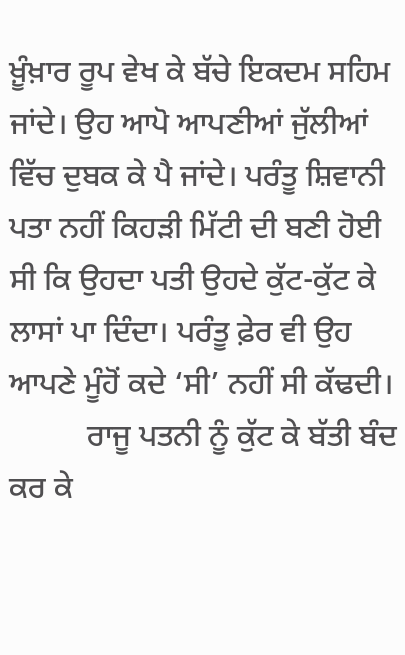ਖ਼ੂੰਖ਼ਾਰ ਰੂਪ ਵੇਖ ਕੇ ਬੱਚੇ ਇਕਦਮ ਸਹਿਮ ਜਾਂਦੇ। ਉਹ ਆਪੋ ਆਪਣੀਆਂ ਜੁੱਲੀਆਂ ਵਿੱਚ ਦੁਬਕ ਕੇ ਪੈ ਜਾਂਦੇ। ਪਰੰਤੂ ਸ਼ਿਵਾਨੀ ਪਤਾ ਨਹੀਂ ਕਿਹੜੀ ਮਿੱਟੀ ਦੀ ਬਣੀ ਹੋਈ ਸੀ ਕਿ ਉਹਦਾ ਪਤੀ ਉਹਦੇ ਕੁੱਟ-ਕੁੱਟ ਕੇ ਲਾਸਾਂ ਪਾ ਦਿੰਦਾ। ਪਰੰਤੂ ਫ਼ੇਰ ਵੀ ਉਹ ਆਪਣੇ ਮੂੰਹੋਂ ਕਦੇ ‘ਸੀ’ ਨਹੀਂ ਸੀ ਕੱਢਦੀ।
          ਰਾਜੂ ਪਤਨੀ ਨੂੰ ਕੁੱਟ ਕੇ ਬੱਤੀ ਬੰਦ ਕਰ ਕੇ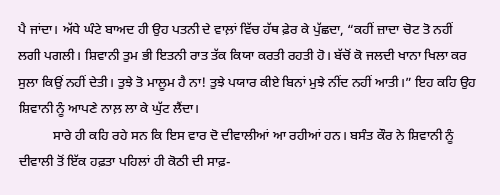ਪੈ ਜਾਂਦਾ। ਅੱਧੇ ਘੰਟੇ ਬਾਅਦ ਹੀ ਉਹ ਪਤਨੀ ਦੇ ਵਾਲ਼ਾਂ ਵਿੱਚ ਹੱਥ ਫ਼ੇਰ ਕੇ ਪੁੱਛਦਾ, “ਕਹੀਂ ਜ਼ਾਦਾ ਚੋਟ ਤੋ ਨਹੀਂ ਲਗੀ ਪਗਲੀ। ਸ਼ਿਵਾਨੀ ਤੁਮ ਭੀ ਇਤਨੀ ਰਾਤ ਤੱਕ ਕਿਯਾ ਕਰਤੀ ਰਹਤੀ ਹੋ। ਬੱਚੋਂ ਕੋ ਜਲਦੀ ਖਾਨਾ ਖਿਲਾ ਕਰ ਸੁਲਾ ਕਿਉਂ ਨਹੀਂ ਦੇਤੀ। ਤੁਝੇ ਤੋ ਮਾਲੂਮ ਹੈ ਨਾ! ਤੁਝੇ ਪਯਾਰ ਕੀਏ ਬਿਨਾਂ ਮੁਝੇ ਨੀਂਦ ਨਹੀਂ ਆਤੀ।” ਇਹ ਕਹਿ ਉਹ ਸ਼ਿਵਾਨੀ ਨੂੰ ਆਪਣੇ ਨਾਲ਼ ਲਾ ਕੇ ਘੁੱਟ ਲੈਂਦਾ।
          ਸਾਰੇ ਹੀ ਕਹਿ ਰਹੇ ਸਨ ਕਿ ਇਸ ਵਾਰ ਦੋ ਦੀਵਾਲੀਆਂ ਆ ਰਹੀਆਂ ਹਨ। ਬਸੰਤ ਕੌਰ ਨੇ ਸ਼ਿਵਾਨੀ ਨੂੰ ਦੀਵਾਲੀ ਤੋਂ ਇੱਕ ਹਫ਼ਤਾ ਪਹਿਲਾਂ ਹੀ ਕੋਠੀ ਦੀ ਸਾਫ਼-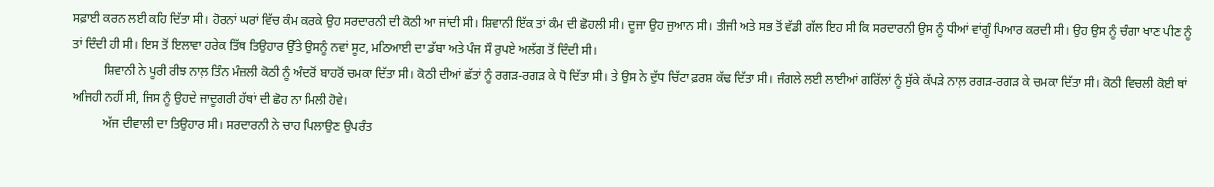ਸਫ਼ਾਈ ਕਰਨ ਲਈ ਕਹਿ ਦਿੱਤਾ ਸੀ। ਹੋਰਨਾਂ ਘਰਾਂ ਵਿੱਚ ਕੰਮ ਕਰਕੇ ਉਹ ਸਰਦਾਰਨੀ ਦੀ ਕੋਠੀ ਆ ਜਾਂਦੀ ਸੀ। ਸ਼ਿਵਾਨੀ ਇੱਕ ਤਾਂ ਕੰਮ ਦੀ ਛੋਹਲੀ ਸੀ। ਦੂਜਾ ਉਹ ਜੁਆਨ ਸੀ। ਤੀਜੀ ਅਤੇ ਸਭ ਤੋਂ ਵੱਡੀ ਗੱਲ ਇਹ ਸੀ ਕਿ ਸਰਦਾਰਨੀ ਉਸ ਨੂੰ ਧੀਆਂ ਵਾਂਗੂੰ ਪਿਆਰ ਕਰਦੀ ਸੀ। ਉਹ ਉਸ ਨੂੰ ਚੰਗਾ ਖਾਣ ਪੀਣ ਨੂੰ ਤਾਂ ਦਿੰਦੀ ਹੀ ਸੀ। ਇਸ ਤੋਂ ਇਲਾਵਾ ਹਰੇਕ ਤਿੱਥ ਤਿਉਹਾਰ ਉੱਤੇ ਉਸਨੂੰ ਨਵਾਂ ਸੂਟ, ਮਠਿਆਈ ਦਾ ਡੱਬਾ ਅਤੇ ਪੰਜ ਸੌ ਰੁਪਏ ਅਲੱਗ ਤੋਂ ਦਿੰਦੀ ਸੀ।
          ਸ਼ਿਵਾਨੀ ਨੇ ਪੂਰੀ ਰੀਝ ਨਾਲ਼ ਤਿੰਨ ਮੰਜ਼ਲੀ ਕੋਠੀ ਨੂੰ ਅੰਦਰੋਂ ਬਾਹਰੋਂ ਚਮਕਾ ਦਿੱਤਾ ਸੀ। ਕੋਠੀ ਦੀਆਂ ਛੱਤਾਂ ਨੂੰ ਰਗੜ-ਰਗੜ ਕੇ ਧੋ ਦਿੱਤਾ ਸੀ। ਤੇ ਉਸ ਨੇ ਦੁੱਧ ਚਿੱਟਾ ਫ਼ਰਸ਼ ਕੱਢ ਦਿੱਤਾ ਸੀ। ਜੰਗਲੇ ਲਈ ਲਾਈਆਂ ਗਰਿੱਲਾਂ ਨੂੰ ਸੁੱਕੇ ਕੱਪੜੇ ਨਾਲ਼ ਰਗੜ-ਰਗੜ ਕੇ ਚਮਕਾ ਦਿੱਤਾ ਸੀ। ਕੋਠੀ ਵਿਚਲੀ ਕੋਈ ਥਾਂ ਅਜਿਹੀ ਨਹੀਂ ਸੀ, ਜਿਸ ਨੂੰ ਉਹਦੇ ਜਾਦੂਗਰੀ ਹੱਥਾਂ ਦੀ ਛੋਹ ਨਾ ਮਿਲੀ ਹੋਵੇ।
          ਅੱਜ ਦੀਵਾਲੀ ਦਾ ਤਿਉਹਾਰ ਸੀ। ਸਰਦਾਰਨੀ ਨੇ ਚਾਹ ਪਿਲਾਉਣ ਉਪਰੰਤ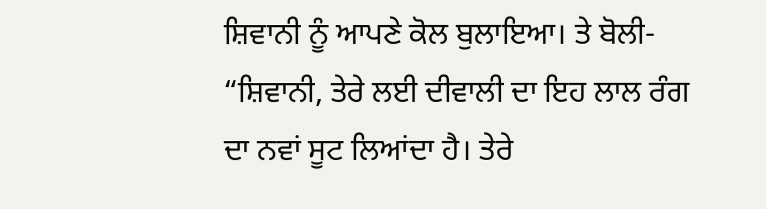ਸ਼ਿਵਾਨੀ ਨੂੰ ਆਪਣੇ ਕੋਲ ਬੁਲਾਇਆ। ਤੇ ਬੋਲੀ- “ਸ਼ਿਵਾਨੀ, ਤੇਰੇ ਲਈ ਦੀਵਾਲੀ ਦਾ ਇਹ ਲਾਲ ਰੰਗ ਦਾ ਨਵਾਂ ਸੂਟ ਲਿਆਂਦਾ ਹੈ। ਤੇਰੇ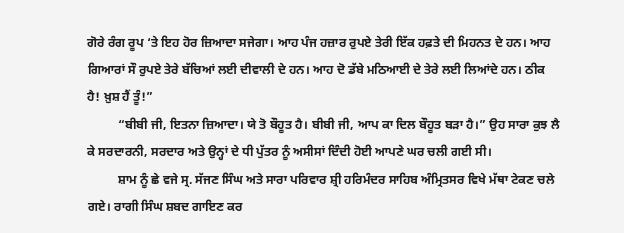ਗੋਰੇ ਰੰਗ ਰੂਪ ‘ਤੇ ਇਹ ਹੋਰ ਜ਼ਿਆਦਾ ਸਜੇਗਾ। ਆਹ ਪੰਜ ਹਜ਼ਾਰ ਰੁਪਏ ਤੇਰੀ ਇੱਕ ਹਫ਼ਤੇ ਦੀ ਮਿਹਨਤ ਦੇ ਹਨ। ਆਹ ਗਿਆਰਾਂ ਸੌ ਰੁਪਏ ਤੇਰੇ ਬੱਚਿਆਂ ਲਈ ਦੀਵਾਲੀ ਦੇ ਹਨ। ਆਹ ਦੋ ਡੱਬੇ ਮਠਿਆਈ ਦੇ ਤੇਰੇ ਲਈ ਲਿਆਂਦੇ ਹਨ। ਠੀਕ ਹੈ! ਖ਼ੁਸ਼ ਹੈਂ ਤੂੰ!”
          “ਬੀਬੀ ਜੀ, ਇਤਨਾ ਜ਼ਿਆਦਾ। ਯੇ ਤੋ ਬੌਹੂਤ ਹੈ। ਬੀਬੀ ਜੀ, ਆਪ ਕਾ ਦਿਲ ਬੌਹੂਤ ਬੜਾ ਹੈ।” ਉਹ ਸਾਰਾ ਕੁਝ ਲੈ ਕੇ ਸਰਦਾਰਨੀ, ਸਰਦਾਰ ਅਤੇ ਉਨ੍ਹਾਂ ਦੇ ਧੀ ਪੁੱਤਰ ਨੂੰ ਅਸੀਸਾਂ ਦਿੰਦੀ ਹੋਈ ਆਪਣੇ ਘਰ ਚਲੀ ਗਈ ਸੀ।
          ਸ਼ਾਮ ਨੂੰ ਛੇ ਵਜੇ ਸ੍ਰ. ਸੱਜਣ ਸਿੰਘ ਅਤੇ ਸਾਰਾ ਪਰਿਵਾਰ ਸ਼੍ਰੀ ਹਰਿਮੰਦਰ ਸਾਹਿਬ ਅੰਮ੍ਰਿਤਸਰ ਵਿਖੇ ਮੱਥਾ ਟੇਕਣ ਚਲੇ ਗਏ। ਰਾਗੀ ਸਿੰਘ ਸ਼ਬਦ ਗਾਇਣ ਕਰ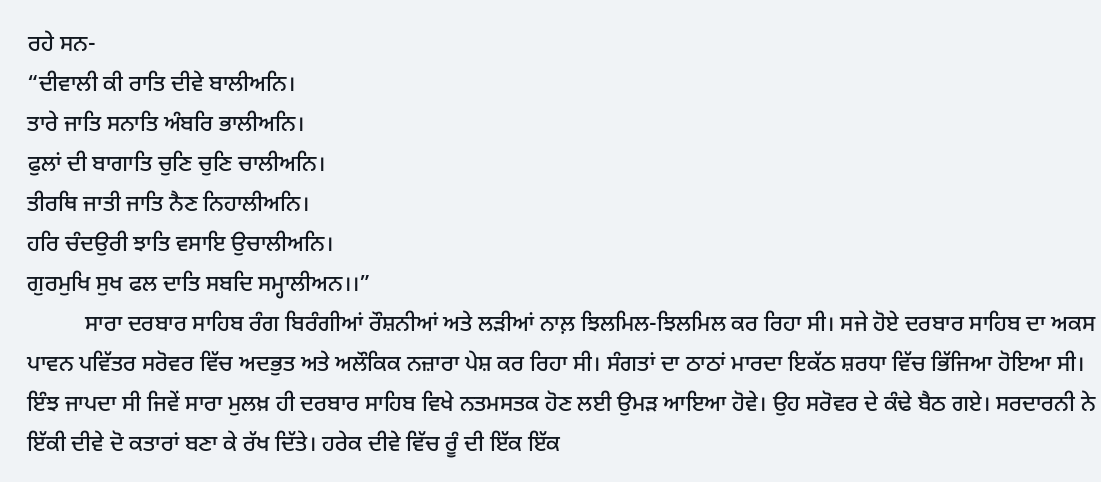ਰਹੇ ਸਨ-
“ਦੀਵਾਲੀ ਕੀ ਰਾਤਿ ਦੀਵੇ ਬਾਲੀਅਨਿ।
ਤਾਰੇ ਜਾਤਿ ਸਨਾਤਿ ਅੰਬਰਿ ਭਾਲੀਅਨਿ।
ਫੁਲਾਂ ਦੀ ਬਾਗਾਤਿ ਚੁਣਿ ਚੁਣਿ ਚਾਲੀਅਨਿ।
ਤੀਰਥਿ ਜਾਤੀ ਜਾਤਿ ਨੈਣ ਨਿਹਾਲੀਅਨਿ।
ਹਰਿ ਚੰਦਉਰੀ ਝਾਤਿ ਵਸਾਇ ਉਚਾਲੀਅਨਿ।
ਗੁਰਮੁਖਿ ਸੁਖ ਫਲ ਦਾਤਿ ਸਬਦਿ ਸਮ੍ਹਾਲੀਅਨ।।”
          ਸਾਰਾ ਦਰਬਾਰ ਸਾਹਿਬ ਰੰਗ ਬਿਰੰਗੀਆਂ ਰੌਸ਼ਨੀਆਂ ਅਤੇ ਲੜੀਆਂ ਨਾਲ਼ ਝਿਲਮਿਲ-ਝਿਲਮਿਲ ਕਰ ਰਿਹਾ ਸੀ। ਸਜੇ ਹੋਏ ਦਰਬਾਰ ਸਾਹਿਬ ਦਾ ਅਕਸ ਪਾਵਨ ਪਵਿੱਤਰ ਸਰੋਵਰ ਵਿੱਚ ਅਦਭੁਤ ਅਤੇ ਅਲੌਕਿਕ ਨਜ਼ਾਰਾ ਪੇਸ਼ ਕਰ ਰਿਹਾ ਸੀ। ਸੰਗਤਾਂ ਦਾ ਠਾਠਾਂ ਮਾਰਦਾ ਇਕੱਠ ਸ਼ਰਧਾ ਵਿੱਚ ਭਿੱਜਿਆ ਹੋਇਆ ਸੀ। ਇੰਝ ਜਾਪਦਾ ਸੀ ਜਿਵੇਂ ਸਾਰਾ ਮੁਲਖ਼ ਹੀ ਦਰਬਾਰ ਸਾਹਿਬ ਵਿਖੇ ਨਤਮਸਤਕ ਹੋਣ ਲਈ ਉਮੜ ਆਇਆ ਹੋਵੇ। ਉਹ ਸਰੋਵਰ ਦੇ ਕੰਢੇ ਬੈਠ ਗਏ। ਸਰਦਾਰਨੀ ਨੇ ਇੱਕੀ ਦੀਵੇ ਦੋ ਕਤਾਰਾਂ ਬਣਾ ਕੇ ਰੱਖ ਦਿੱਤੇ। ਹਰੇਕ ਦੀਵੇ ਵਿੱਚ ਰੂੰ ਦੀ ਇੱਕ ਇੱਕ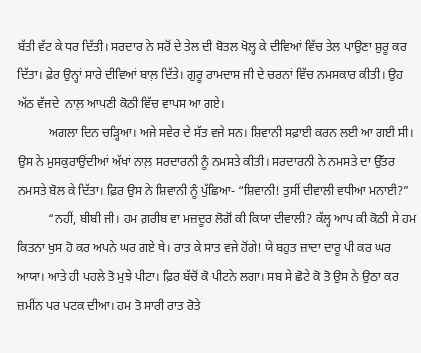ਬੱਤੀ ਵੱਟ ਕੇ ਧਰ ਦਿੱਤੀ। ਸਰਦਾਰ ਨੇ ਸਰੋਂ ਦੇ ਤੇਲ ਦੀ ਬੋਤਲ ਖੋਲ੍ਹ ਕੇ ਦੀਵਿਆਂ ਵਿੱਚ ਤੇਲ ਪਾਉਣਾ ਸ਼ੁਰੂ ਕਰ ਦਿੱਤਾ। ਫ਼ੇਰ ਉਨ੍ਹਾਂ ਸਾਰੇ ਦੀਵਿਆਂ ਬਾਲ਼ ਦਿੱਤੇ। ਗੁਰੂ ਰਾਮਦਾਸ ਜੀ ਦੇ ਚਰਨਾਂ ਵਿੱਚ ਨਮਸਕਾਰ ਕੀਤੀ। ਉਹ ਅੱਠ ਵੱਜਦੇ  ਨਾਲ਼ ਆਪਣੀ ਕੋਠੀ ਵਿੱਚ ਵਾਪਸ ਆ ਗਏ।
          ਅਗਲਾ ਦਿਨ ਚੜ੍ਹਿਆ। ਅਜੇ ਸਵੇਰ ਦੇ ਸੱਤ ਵਜੇ ਸਨ। ਸ਼ਿਵਾਨੀ ਸਫ਼ਾਈ ਕਰਨ ਲਈ ਆ ਗਈ ਸੀ। ਉਸ ਨੇ ਮੁਸਕੁਰਾਉਂਦੀਆਂ ਅੱਖਾਂ ਨਾਲ਼ ਸਰਦਾਰਨੀ ਨੂੰ ਨਮਸਤੇ ਕੀਤੀ। ਸਰਦਾਰਨੀ ਨੇ ਨਮਸਤੇ ਦਾ ਉੱਤਰ ਨਮਸਤੇ ਬੋਲ ਕੇ ਦਿੱਤਾ। ਫ਼ਿਰ ਉਸ ਨੇ ਸ਼ਿਵਾਨੀ ਨੂੰ ਪੁੱਛਿਆ- “ਸ਼ਿਵਾਨੀ! ਤੁਸੀਂ ਦੀਵਾਲੀ ਵਧੀਆ ਮਨਾਈ?”
          “ਨਹੀਂ, ਬੀਬੀ ਜੀ। ਹਮ ਗ਼ਰੀਬ ਵਾ ਮਜ਼ਦੂਰ ਲੋਗੋਂ ਕੀ ਕਿਯਾ ਦੀਵਾਲੀ? ਕੱਲ੍ਹ ਆਪ ਕੀ ਕੋਠੀ ਸੇ ਹਮ ਕਿਤਨਾ ਖੁਸ ਹੋ ਕਰ ਅਪਨੇ ਘਰ ਗਏ ਥੇ। ਰਾਤ ਕੇ ਸਾਤ ਵਜੇ ਹੋਂਗੇ! ਯੇ ਬਹੁਤ ਜ਼ਾਦਾ ਦਾਰੂ ਪੀ ਕਰ ਘਰ ਆਯਾ। ਆਤੇ ਹੀ ਪਹਲੇ ਤੋ ਮੁਝੇ ਪੀਟਾ। ਫ਼ਿਰ ਬੱਚੋਂ ਕੋ ਪੀਟਨੇ ਲਗਾ। ਸਬ ਸੇ ਛੋਟੇ ਕੋ ਤੋ ਉਸ ਨੇ ਉਠਾ ਕਰ ਜ਼ਮੀਂਨ ਪਰ ਪਟਕ ਦੀਆ। ਹਮ ਤੋ ਸਾਰੀ ਰਾਤ ਰੋਤੇ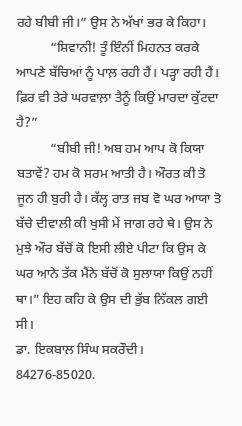ਰਹੇ ਬੀਬੀ ਜੀ।” ਉਸ ਨੇ ਅੱਖਾਂ ਭਰ ਕੇ ਕਿਹਾ।
          “ਸ਼ਿਵਾਨੀ! ਤੂੰ ਇੰਨੀਂ ਮਿਹਨਤ ਕਰਕੇ ਆਪਣੇ ਬੱਚਿਆਂ ਨੂੰ ਪਾਲ਼ ਰਹੀ ਹੈਂ। ਪੜ੍ਹਾ ਰਹੀ ਹੈਂ। ਫ਼ਿਰ ਵੀ ਤੇਰੇ ਘਰਵਾਲ਼ਾ ਤੈਨੂੰ ਕਿਉਂ ਮਾਰਦਾ ਕੁੱਟਦਾ ਹੈ?”
          “ਬੀਬੀ ਜੀ! ਅਬ ਹਮ ਆਪ ਕੋ ਕਿਯਾ ਬਤਾਵੇਂ? ਹਮ ਕੋ ਸਰਮ ਆਤੀ ਹੈ। ਔਰਤ ਕੀ ਤੋ ਜੂਨ ਹੀ ਬੁਰੀ ਹੈ। ਕੱਲ੍ਹ ਰਾਤ ਜਬ ਵੋ ਘਰ ਆਯਾ ਤੋ ਬੱਚੇ ਦੀਵਾਲੀ ਕੀ ਖੁਸੀ ਮੇਂ ਜਾਗ ਰਹੇ ਥੇ। ਉਸ ਨੇ ਮੁਝੇ ਔਰ ਬੱਚੋਂ ਕੋ ਇਸੀ ਲੀਏ ਪੀਟਾ ਕਿ ਉਸ ਕੇ ਘਰ ਆਨੇ ਤੱਕ ਮੈਂਨੇ ਬੱਚੋਂ ਕੋ ਸੁਲਾਯਾ ਕਿਉਂ ਨਹੀਂ ਥਾ।” ਇਹ ਕਹਿ ਕੇ ਉਸ ਦੀ ਭੁੱਬ ਨਿੱਕਲ ਗਈ ਸੀ।
ਡਾ. ਇਕਬਾਲ ਸਿੰਘ ਸਕਰੌਦੀ।
84276-85020.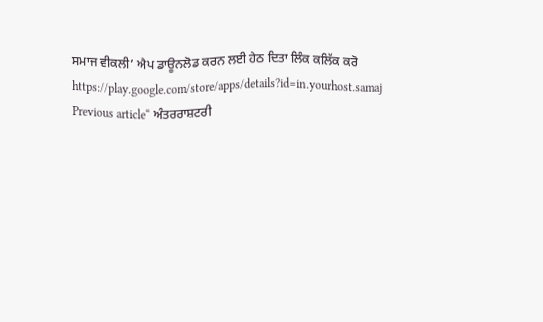ਸਮਾਜ ਵੀਕਲੀ’ ਐਪ ਡਾਊਨਲੋਡ ਕਰਨ ਲਈ ਹੇਠ ਦਿਤਾ ਲਿੰਕ ਕਲਿੱਕ ਕਰੋ
https://play.google.com/store/apps/details?id=in.yourhost.samaj
Previous article“ ਅੰਤਰਰਾਸ਼ਟਰੀ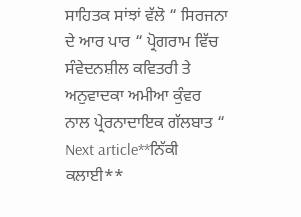ਸਾਹਿਤਕ ਸਾਂਝਾਂ ਵੱਲੋ “ ਸਿਰਜਨਾ ਦੇ ਆਰ ਪਾਰ “ ਪ੍ਰੋਗਰਾਮ ਵਿੱਚ ਸੰਵੇਦਨਸ਼ੀਲ ਕਵਿਤਰੀ ਤੇ ਅਨੁਵਾਦਕਾ ਅਮੀਆ ਕੁੰਵਰ ਨਾਲ ਪ੍ਰੇਰਨਾਦਾਇਕ ਗੱਲਬਾਤ “
Next article**ਨਿੱਕੀ ਕਲਾਈ**